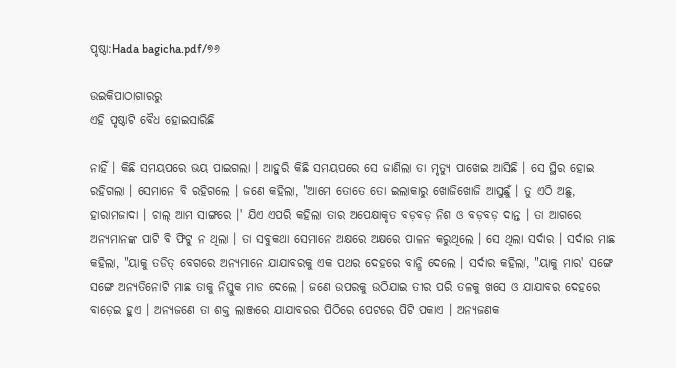ପୃଷ୍ଠା:Hada bagicha.pdf/୭୬

ଉଇକିପାଠାଗାର‌ରୁ
ଏହି ପୃଷ୍ଠାଟି ବୈଧ ହୋଇସାରିଛି

ନାହିଁ । କିଛି ସମୟପରେ ଭୟ ପାଇଗଲା । ଆହୁରି କିଛି ସମୟପରେ ସେ ଜାଣିଲା ତା ମୃତ୍ୟୁ ପାଖେଇ ଆସିଛି । ସେ ସ୍ଥିର ହୋଇ ରହିଗଲା । ସେମାନେ ବି ରହିଗଲେ । ଜଣେ କହିଲା, "ଆମେ ତୋତେ ତୋ ଇଲାକାରୁ ଖୋଜିଖୋଜି ଆସୁଛୁଁ । ତୁ ଏଠି ଅଛୁ, ହାରାମଜାଦା । ଚାଲ୍ ଆମ ସାଙ୍ଗରେ ।' ଯିଏ ଏପରି କହିଲା ତାର ଅପେକ୍ଷାକୃତ ବଡ଼ବଡ଼ ନିଶ ଓ ବଡ଼ବଡ଼ ଦାନ୍ତ । ତା ଆଗରେ ଅନ୍ୟମାନଙ୍କ ପାଟି ବି ଫିଟୁ ନ ଥିଲା । ତା ସବୁକଥା ସେମାନେ ଅକ୍ଷରେ ଅକ୍ଷରେ ପାଳନ କରୁଥିଲେ । ସେ ଥିଲା ସର୍ଦାର । ସର୍ଦାର ମାଛ କହିଲା, "ୟାକୁ ତଡିତ୍ ବେଗରେ ଅନ୍ୟମାନେ ଯାଯାବରକୁ ଏକ ପଥର ଦେହରେ ବାନ୍ଧି ଦେଲେ । ସର୍ଦାର କହିଲା, "ୟାକୁ ମାର' ସଙ୍ଗେ ସଙ୍ଗେ ଅନ୍ୟତିନୋଟି ମାଛ ତାକୁ ନିସ୍ତୁକ ମାଡ ଦେଲେ । ଜଣେ ଉପରକୁ ଉଠିଯାଇ ତୀର ପରି ତଳକୁ ଖସେ ଓ ଯାଯାବର ଦେହରେ ବାଡ଼େଇ ହୁଏ । ଅନ୍ୟଜଣେ ତା ଶକ୍ତ ଲାଞ୍ଜରେ ଯାଯାବରର ପିଠିରେ ପେଟରେ ପିଟି ପକାଏ । ଅନ୍ୟଜଣକ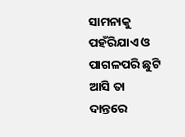ସାମନାକୁ ପହଁରିଯାଏ ଓ ପାଗଳପରି ଛୁଟି ଆସି ତା ଦାନ୍ତରେ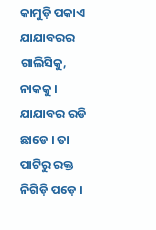କାମୁଡ଼ି ପକାଏ ଯାଯାବରର ଗାଲିସିକୁ, ନାକକୁ । ଯାଯାବର ରଡି ଛାଡେ । ତା ପାଟିରୁ ରକ୍ତ ନିଗିଡ଼ି ପଡ଼େ ।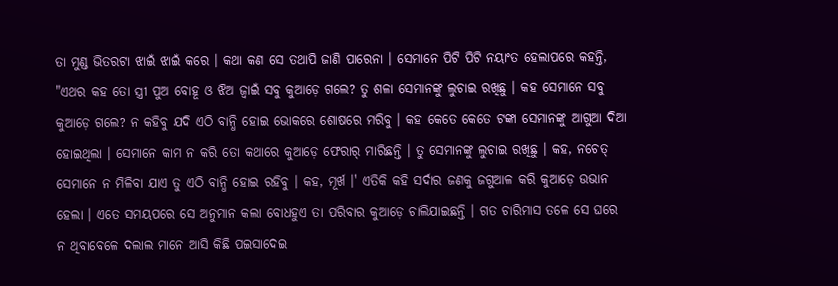ତା ମୁଣ୍ଡ ଭିତରଟା ଝାଇଁ ଝାଇଁ କରେ । କଥା କଣ ସେ ତଥାପି ଜାଣି ପାରେନା । ସେମାନେ ପିଟି ପିଟି ନୟାଂତ ହେଲାପରେ କହନ୍ତି, "ଏଥର କହ ତୋ ସ୍ତ୍ରୀ ପୁଅ ବୋହୂ ଓ ଝିଅ ଜ୍ୱାଇଁ ସବୁ କୁଆଡ଼େ ଗଲେ? ତୁ ଶଳା ସେମାନଙ୍କୁ ଲୁଚାଇ ରଖିଛୁ । କହ ସେମାନେ ସବୁ କୁଆଡ଼େ ଗଲେ? ନ କହିବୁ ଯଦି ଏଠି ବାନ୍ଧି ହୋଇ ଭୋକରେ ଶୋଷରେ ମରିବୁ । କହ କେତେ କେତେ ଟଙ୍କା ସେମାନଙ୍କୁ ଆଗୁଆ ଦିଆ ହୋଇଥିଲା । ସେମାନେ କାମ ନ କରି ତୋ କଥାରେ କୁଆଡ଼େ ଫେରାର୍ ମାରିଛନ୍ତି । ତୁ ସେମାନଙ୍କୁ ଲୁଚାଇ ରଖିଛୁ । କହ, ନଚେତ୍ ସେମାନେ ନ ମିଳିବା ଯାଏ ତୁ ଏଠି ବାନ୍ଧି ହୋଇ ରହିବୁ । କହ, ମୂର୍ଖ ।' ଏତିକି କହି ସର୍ଦାର ଜଣକୁ ଜଗୁଆଳ କରି କୁଆଡ଼େ ଉଭାନ ହେଲା । ଏତେ ସମୟପରେ ସେ ଅନୁମାନ କଲା ବୋଧହୁଏ ତା ପରିବାର କୁଆଡ଼େ ଚାଲିଯାଇଛନ୍ତି । ଗତ ଚାରିମାସ ତଳେ ସେ ଘରେ ନ ଥିବାବେଳେ ଦଲାଲ ମାନେ ଆସି କିଛି ପଇସାଦେଇ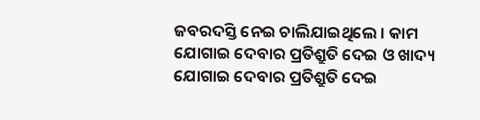ଜବରଦସ୍ତି ନେଇ ଚାଲିଯାଇଥିଲେ । କାମ ଯୋଗାଇ ଦେବାର ପ୍ରତିଶ୍ରୁତି ଦେଇ ଓ ଖାଦ୍ୟ ଯୋଗାଇ ଦେବାର ପ୍ରତିଶ୍ରୁତି ଦେଇ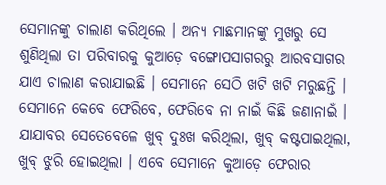ସେମାନଙ୍କୁ ଚାଲାଣ କରିଥିଲେ । ଅନ୍ୟ ମାଛମାନଙ୍କୁ ମୁଖରୁ ସେ ଶୁଣିଥିଲା ତା ପରିବାରକୁ କୁଆଡ଼େ ବଙ୍ଗୋପସାଗରରୁ ଆରବସାଗର ଯାଏ ଚାଲାଣ କରାଯାଇଛି । ସେମାନେ ସେଠି ଖଟି ଖଟି ମରୁଛନ୍ତି । ସେମାନେ କେବେ ଫେରିବେ, ଫେରିବେ ନା ନାଇଁ କିଛି ଜଣାନାଇଁ । ଯାଯାବର ସେତେବେଳେ ଖୁବ୍ ଦୁଃଖ କରିଥିଲା, ଖୁବ୍ କଷ୍ଟପାଇଥିଲା, ଖୁବ୍ ଝୁରି ହୋଇଥିଲା । ଏବେ ସେମାନେ କୁଆଡ଼େ ଫେରାର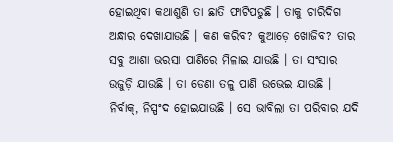ହୋଇଥିବା କଥାଶୁଣି ତା ଛାତି ଫାଟିପଡୁଛି । ତାକୁ ଚାରିଦିଗ ଅନ୍ଧାର ଦେଖାଯାଉଛି । କଣ କରିବ? କୁଆଡ଼େ ଖୋଜିବ? ତାର ସବୁ ଆଶା ଭରସା ପାଣିରେ ମିଳାଇ ଯାଉଛି । ତା ସଂସାର ଉଜୁଡ଼ି ଯାଉଛି । ତା ଡେଣା ତଳୁ ପାଣି ଉଭେଇ ଯାଉଛି । ନିର୍ବାକ୍, ନିସ୍ପଂଦ ହୋଇଯାଉଛି । ସେ ଭାବିଲା ତା ପରିବାର ଯଦି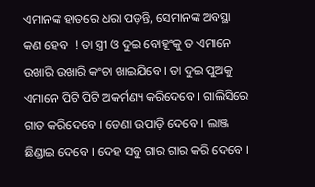ଏମାନଙ୍କ ହାତରେ ଧରା ପଡ଼ନ୍ତି, ସେମାନଙ୍କ ଅବସ୍ଥା କଣ ହେବ  ! ତା ସ୍ତ୍ରୀ ଓ ଦୁଇ ବୋହୂଂକୁ ତ ଏମାନେ ଉଖାରି ଉଖାରି କଂଚା ଖାଇଯିବେ । ତା ଦୁଇ ପୁଅକୁ ଏମାନେ ପିଟି ପିଟି ଅକର୍ମଣ୍ୟ କରିଦେବେ । ଗାଲିସିରେ ଗାତ କରିଦେବେ । ଡେଣା ଉପାଡ଼ି ଦେବେ । ଲାଞ୍ଜ ଛିଣ୍ଡାଇ ଦେବେ । ଦେହ ସବୁ ଗାର ଗାର କରି ଦେବେ ।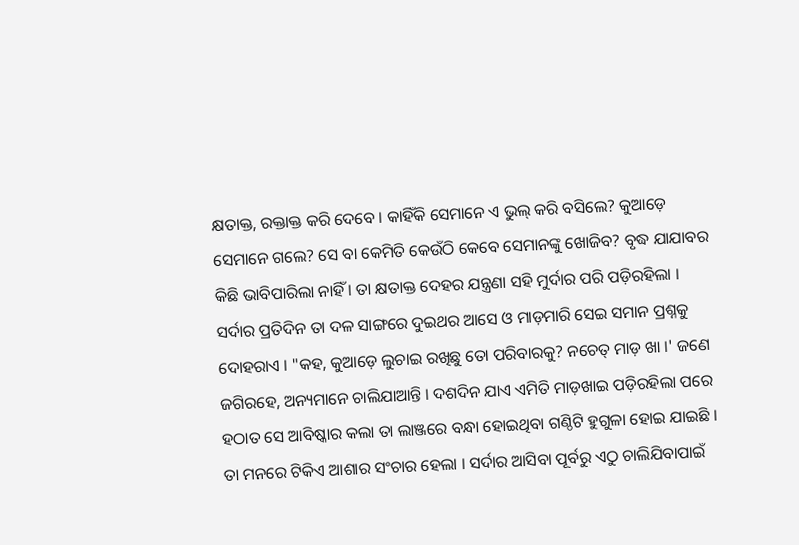କ୍ଷତାକ୍ତ, ରକ୍ତାକ୍ତ କରି ଦେବେ । କାହିଁକି ସେମାନେ ଏ ଭୁଲ୍ କରି ବସିଲେ? କୁଆଡ଼େ ସେମାନେ ଗଲେ? ସେ ବା କେମିତି କେଉଁଠି କେବେ ସେମାନଙ୍କୁ ଖୋଜିବ? ବୃଦ୍ଧ ଯାଯାବର କିଛି ଭାବିପାରିଲା ନାହିଁ । ତା କ୍ଷତାକ୍ତ ଦେହର ଯନ୍ତ୍ରଣା ସହି ମୁର୍ଦାର ପରି ପଡ଼ିରହିଲା । ସର୍ଦାର ପ୍ରତିଦିନ ତା ଦଳ ସାଙ୍ଗରେ ଦୁଇଥର ଆସେ ଓ ମାଡ଼ମାରି ସେଇ ସମାନ ପ୍ରଶ୍ନକୁ ଦୋହରାଏ । "କହ, କୁଆଡ଼େ ଲୁଚାଇ ରଖିଛୁ ତୋ ପରିବାରକୁ? ନଚେତ୍ ମାଡ଼ ଖା ।' ଜଣେ ଜଗିରହେ, ଅନ୍ୟମାନେ ଚାଲିଯାଆନ୍ତି । ଦଶଦିନ ଯାଏ ଏମିତି ମାଡ଼ଖାଇ ପଡ଼ିରହିଲା ପରେ ହଠାତ ସେ ଆବିଷ୍କାର କଲା ତା ଲାଞ୍ଜରେ ବନ୍ଧା ହୋଇଥିବା ଗଣ୍ଠିଟି ହୁଗୁଳା ହୋଇ ଯାଇଛି । ତା ମନରେ ଟିକିଏ ଆଶାର ସଂଚାର ହେଲା । ସର୍ଦାର ଆସିବା ପୂର୍ବରୁ ଏଠୁ ଚାଲିଯିବାପାଇଁ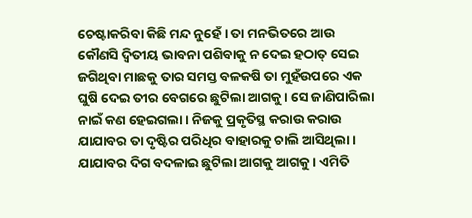ଚେଷ୍ଟାକରିବା କିଛି ମନ୍ଦ ନୁହେଁ । ତା ମନଭିତରେ ଆଉ କୌଣସି ଦ୍ୱିତୀୟ ଭାବନା ପଶିବାକୁ ନ ଦେଇ ହଠାତ୍ ସେଇ ଜଗିଥିବା ମାଛକୁ ତାର ସମସ୍ତ ବଳକଷି ତା ମୁହଁଉପରେ ଏକ ଘୁଷି ଦେଇ ତୀର ବେଗରେ ଛୁଟିଲା ଆଗକୁ । ସେ ଜାଣିପାରିଲା ନାଇଁ କଣ ହେଇଗଲା । ନିଜକୁ ପ୍ରକୃତିସ୍ଥ କରାଉ କରାଉ ଯାଯାବର ତା ଦୃଷ୍ଟିର ପରିଧିର ବାହାରକୁ ଚାଲି ଆସିଥିଲା । ଯାଯାବର ଦିଗ ବଦଳାଇ ଛୁଟିଲା ଆଗକୁ ଆଗକୁ । ଏମିତି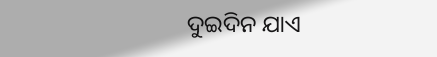ଦୁଇଦିନ ଯାଏ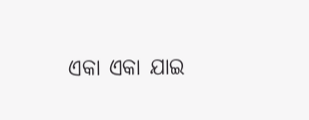ଏକା ଏକା ଯାଇ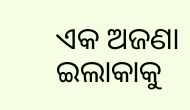ଏକ ଅଜଣା ଇଲାକାକୁ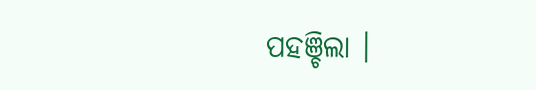ପହଞ୍ଚିଲା ।